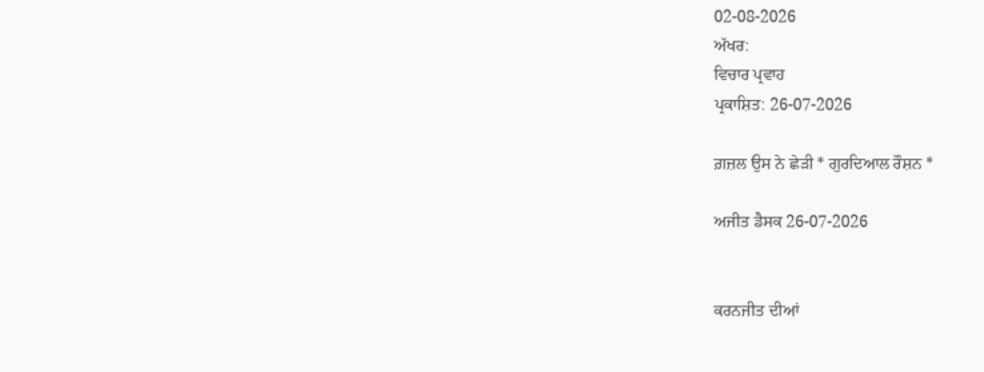02-08-2026
ਅੱਖਰ:
ਵਿਚਾਰ ਪ੍ਰਵਾਹ
ਪ੍ਰਕਾਸ਼ਿਤ: 26-07-2026

ਗ਼ਜ਼ਲ ਉਸ ਨੇ ਛੇੜੀ * ਗੁਰਦਿਆਲ ਰੌਸ਼ਨ *

ਅਜੀਤ ਡੈਸਕ 26-07-2026


ਕਰਨਜੀਤ ਦੀਆਂ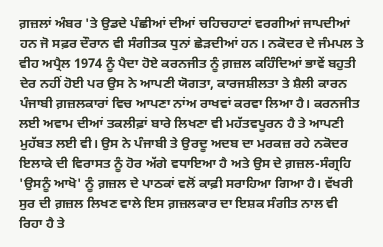ਗ਼ਜ਼ਲਾਂ ਅੰਬਰ 'ਤੇ ਉਡਦੇ ਪੰਛੀਆਂ ਦੀਆਂ ਚਹਿਚਹਾਟਾਂ ਵਰਗੀਆਂ ਜਾਪਦੀਆਂ ਹਨ ਜੋ ਸਫ਼ਰ ਦੌਰਾਨ ਵੀ ਸੰਗੀਤਕ ਧੁਨਾਂ ਛੇੜਦੀਆਂ ਹਨ। ਨਕੋਦਰ ਦੇ ਜੰਮਪਲ ਤੇ ਵੀਹ ਅਪ੍ਰੈਲ 1974 ਨੂੰ ਪੈਦਾ ਹੋਏ ਕਰਨਜੀਤ ਨੂੰ ਗ਼ਜ਼ਲ ਕਹਿੰਦਿਆਂ ਭਾਵੇਂ ਬਹੁਤੀ ਦੇਰ ਨਹੀਂ ਹੋਈ ਪਰ ਉਸ ਨੇ ਆਪਣੀ ਯੋਗਤਾ, ਕਾਰਜਸ਼ੀਲਤਾ ਤੇ ਸ਼ੈਲੀ ਕਾਰਨ ਪੰਜਾਬੀ ਗ਼ਜ਼ਲਕਾਰਾਂ ਵਿਚ ਆਪਣਾ ਨਾਂਅ ਰਾਖਵਾਂ ਕਰਵਾ ਲਿਆ ਹੈ। ਕਰਨਜੀਤ ਲਈ ਅਵਾਮ ਦੀਆਂ ਤਕਲੀਫ਼ਾਂ ਬਾਰੇ ਲਿਖਣਾ ਵੀ ਮਹੱਤਵਪੂਰਨ ਹੈ ਤੇ ਆਪਣੀ ਮੁਹੱਬਤ ਲਈ ਵੀ। ਉਸ ਨੇ ਪੰਜਾਬੀ ਤੇ ਉਰਦੂ ਅਦਬ ਦਾ ਮਰਕਜ਼ ਰਹੇ ਨਕੋਦਰ ਇਲਾਕੇ ਦੀ ਵਿਰਾਸਤ ਨੂੰ ਹੋਰ ਅੱਗੇ ਵਧਾਇਆ ਹੈ ਅਤੇ ਉਸ ਦੇ ਗ਼ਜ਼ਲ-ਸੰਗ੍ਰਹਿ 'ਉਸਨੂੰ ਆਖੋ' ਨੂੰ ਗ਼ਜ਼ਲ ਦੇ ਪਾਠਕਾਂ ਵਲੋਂ ਕਾਫ਼ੀ ਸਰਾਹਿਆ ਗਿਆ ਹੈ। ਵੱਖਰੀ ਸੁਰ ਦੀ ਗ਼ਜ਼ਲ ਲਿਖਣ ਵਾਲੇ ਇਸ ਗ਼ਜ਼ਲਕਾਰ ਦਾ ਇਸ਼ਕ ਸੰਗੀਤ ਨਾਲ ਵੀ ਰਿਹਾ ਹੈ ਤੇ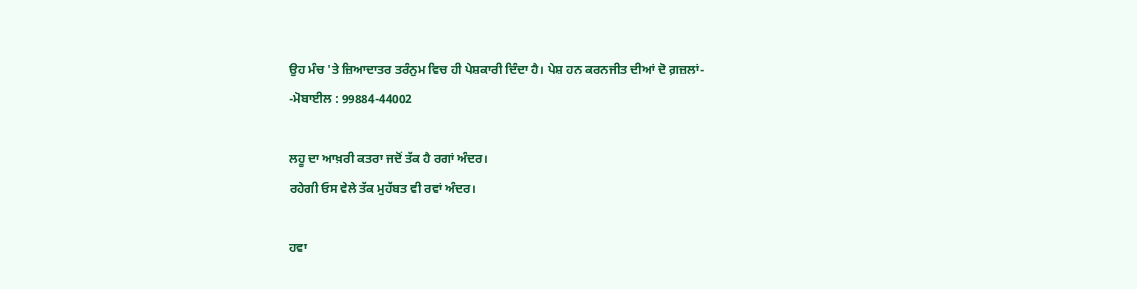ਉਹ ਮੰਚ 'ਤੇ ਜ਼ਿਆਦਾਤਰ ਤਰੰਨੁਮ ਵਿਚ ਹੀ ਪੇਸ਼ਕਾਰੀ ਦਿੰਦਾ ਹੈ। ਪੇਸ਼ ਹਨ ਕਰਨਜੀਤ ਦੀਆਂ ਦੋ ਗ਼ਜ਼ਲਾਂ-
-ਮੋਬਾਈਲ : 99884-44002

ਲਹੂ ਦਾ ਆਖ਼ਰੀ ਕਤਰਾ ਜਦੋਂ ਤੱਕ ਹੈ ਰਗਾਂ ਅੰਦਰ।
ਰਹੇਗੀ ਓਸ ਵੇਲੇ ਤੱਕ ਮੁਹੱਬਤ ਵੀ ਰਵਾਂ ਅੰਦਰ।

ਹਵਾ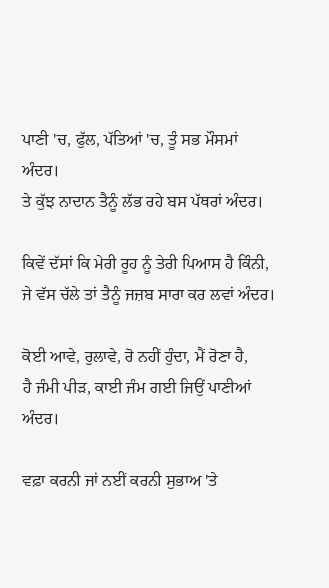ਪਾਣੀ 'ਚ, ਫੁੱਲ, ਪੱਤਿਆਂ 'ਚ, ਤੂੰ ਸਭ ਮੌਸਮਾਂ ਅੰਦਰ।
ਤੇ ਕੁੱਝ ਨਾਦਾਨ ਤੈਨੂੰ ਲੱਭ ਰਹੇ ਬਸ ਪੱਥਰਾਂ ਅੰਦਰ।

ਕਿਵੇਂ ਦੱਸਾਂ ਕਿ ਮੇਰੀ ਰੂਹ ਨੂੰ ਤੇਰੀ ਪਿਆਸ ਹੈ ਕਿੰਨੀ,
ਜੇ ਵੱਸ ਚੱਲੇ ਤਾਂ ਤੈਨੂੰ ਜਜ਼ਬ ਸਾਰਾ ਕਰ ਲਵਾਂ ਅੰਦਰ।

ਕੋਈ ਆਵੇ, ਰੁਲਾਵੇ, ਰੋ ਨਹੀਂ ਹੁੰਦਾ, ਮੈਂ ਰੋਣਾ ਹੈ,
ਹੈ ਜੰਮੀ ਪੀੜ, ਕਾਈ ਜੰਮ ਗਈ ਜਿਉਂ ਪਾਣੀਆਂ ਅੰਦਰ।

ਵਫ਼ਾ ਕਰਨੀ ਜਾਂ ਨਈਂ ਕਰਨੀ ਸੁਭਾਅ 'ਤੇ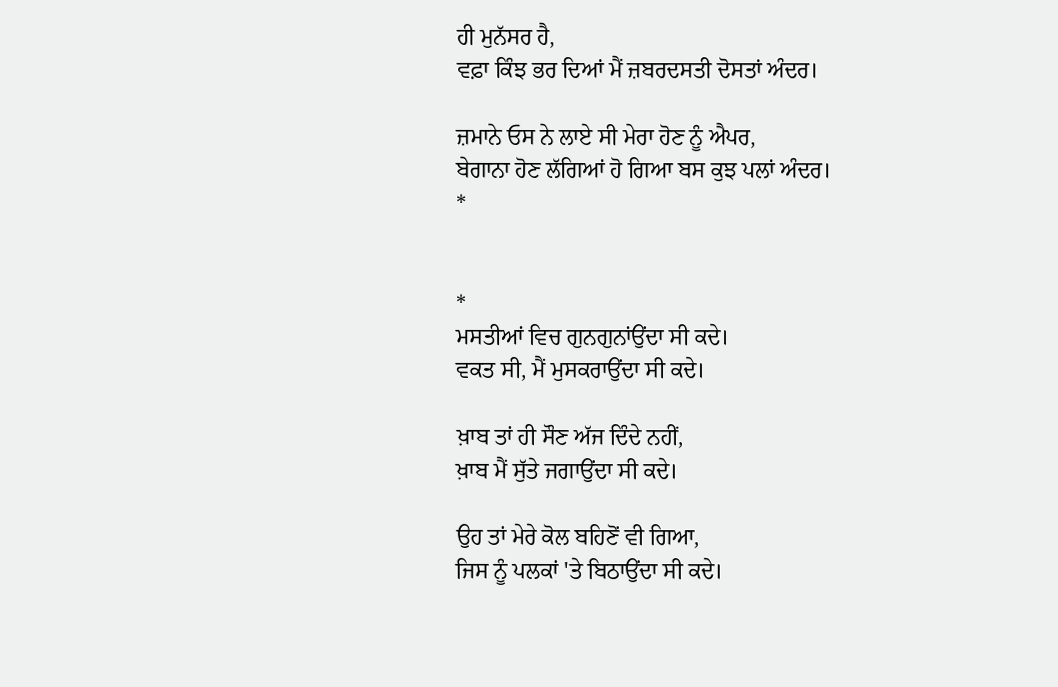ਹੀ ਮੁਨੱਸਰ ਹੈ,
ਵਫ਼ਾ ਕਿੰਝ ਭਰ ਦਿਆਂ ਮੈਂ ਜ਼ਬਰਦਸਤੀ ਦੋਸਤਾਂ ਅੰਦਰ।

ਜ਼ਮਾਨੇ ਓਸ ਨੇ ਲਾਏ ਸੀ ਮੇਰਾ ਹੋਣ ਨੂੰ ਐਪਰ,
ਬੇਗਾਨਾ ਹੋਣ ਲੱਗਿਆਂ ਹੋ ਗਿਆ ਬਸ ਕੁਝ ਪਲਾਂ ਅੰਦਰ।
*


*
ਮਸਤੀਆਂ ਵਿਚ ਗੁਨਗੁਨਾਂਉਂਦਾ ਸੀ ਕਦੇ।
ਵਕਤ ਸੀ, ਮੈਂ ਮੁਸਕਰਾਉਂਦਾ ਸੀ ਕਦੇ।

ਖ਼ਾਬ ਤਾਂ ਹੀ ਸੌਣ ਅੱਜ ਦਿੰਦੇ ਨਹੀਂ,
ਖ਼ਾਬ ਮੈਂ ਸੁੱਤੇ ਜਗਾਉਂਦਾ ਸੀ ਕਦੇ।

ਉਹ ਤਾਂ ਮੇਰੇ ਕੋਲ ਬਹਿਣੋਂ ਵੀ ਗਿਆ,
ਜਿਸ ਨੂੰ ਪਲਕਾਂ 'ਤੇ ਬਿਠਾਉਂਦਾ ਸੀ ਕਦੇ।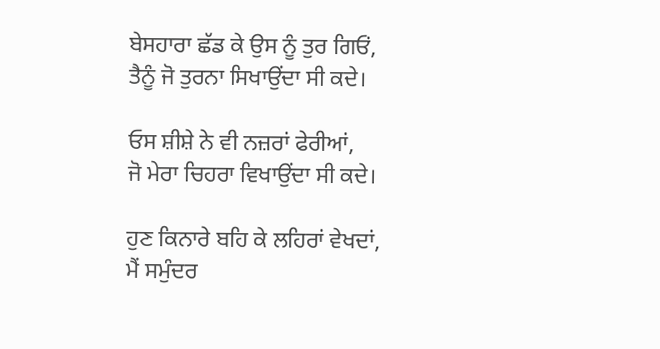ਬੇਸਹਾਰਾ ਛੱਡ ਕੇ ਉਸ ਨੂੰ ਤੁਰ ਗਿਓਂ,
ਤੈਨੂੰ ਜੋ ਤੁਰਨਾ ਸਿਖਾਉਂਦਾ ਸੀ ਕਦੇ।

ਓਸ ਸ਼ੀਸ਼ੇ ਨੇ ਵੀ ਨਜ਼ਰਾਂ ਫੇਰੀਆਂ,
ਜੋ ਮੇਰਾ ਚਿਹਰਾ ਵਿਖਾਉਂਦਾ ਸੀ ਕਦੇ।

ਹੁਣ ਕਿਨਾਰੇ ਬਹਿ ਕੇ ਲਹਿਰਾਂ ਵੇਖਦਾਂ,
ਮੈਂ ਸਮੁੰਦਰ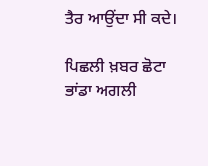ਤੈਰ ਆਉਂਦਾ ਸੀ ਕਦੇ।

ਪਿਛਲੀ ਖ਼ਬਰ ਛੋਟਾ ਭਾਂਡਾ ਅਗਲੀ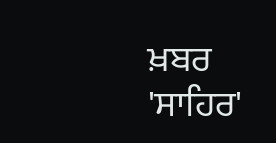ਖ਼ਬਰ 'ਸਾਹਿਰ'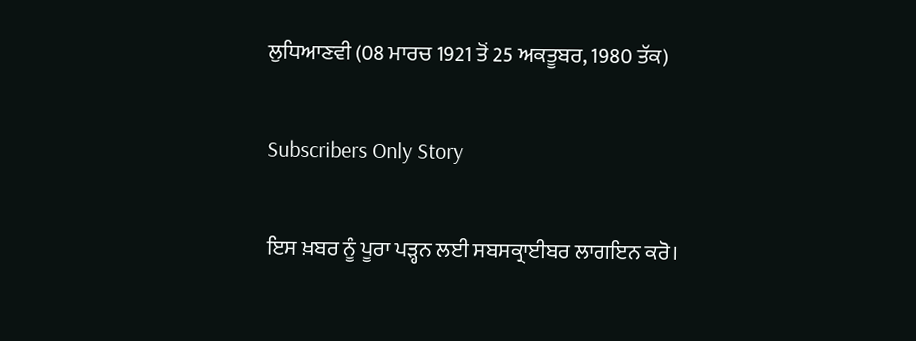ਲੁਧਿਆਣਵੀ (08 ਮਾਰਚ 1921 ਤੋਂ 25 ਅਕਤੂਬਰ, 1980 ਤੱਕ)

Subscribers Only Story

ਇਸ ਖ਼ਬਰ ਨੂੰ ਪੂਰਾ ਪੜ੍ਹਨ ਲਈ ਸਬਸਕ੍ਰਾਈਬਰ ਲਾਗਇਨ ਕਰੋ।